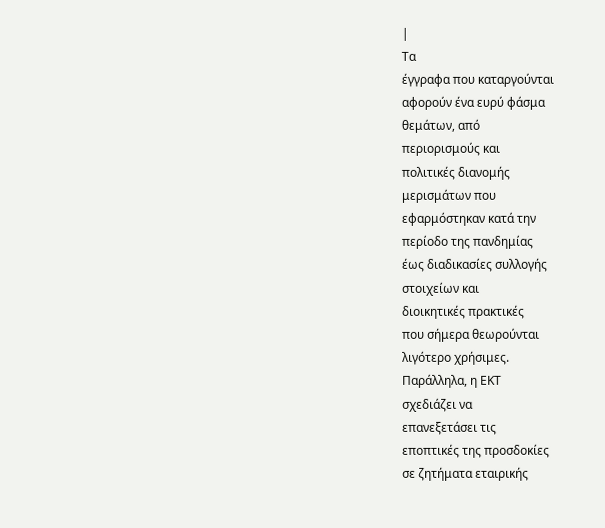|
Τα
έγγραφα που καταργούνται
αφορούν ένα ευρύ φάσμα
θεμάτων, από
περιορισμούς και
πολιτικές διανομής
μερισμάτων που
εφαρμόστηκαν κατά την
περίοδο της πανδημίας
έως διαδικασίες συλλογής
στοιχείων και
διοικητικές πρακτικές
που σήμερα θεωρούνται
λιγότερο χρήσιμες.
Παράλληλα, η ΕΚΤ
σχεδιάζει να
επανεξετάσει τις
εποπτικές της προσδοκίες
σε ζητήματα εταιρικής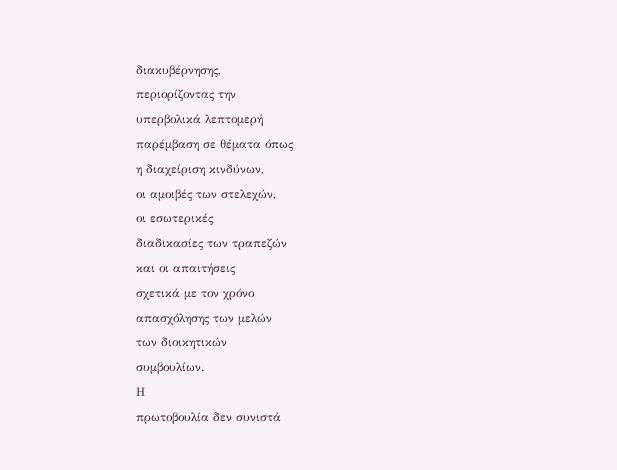διακυβέρνησης,
περιορίζοντας την
υπερβολικά λεπτομερή
παρέμβαση σε θέματα όπως
η διαχείριση κινδύνων,
οι αμοιβές των στελεχών,
οι εσωτερικές
διαδικασίες των τραπεζών
και οι απαιτήσεις
σχετικά με τον χρόνο
απασχόλησης των μελών
των διοικητικών
συμβουλίων.
Η
πρωτοβουλία δεν συνιστά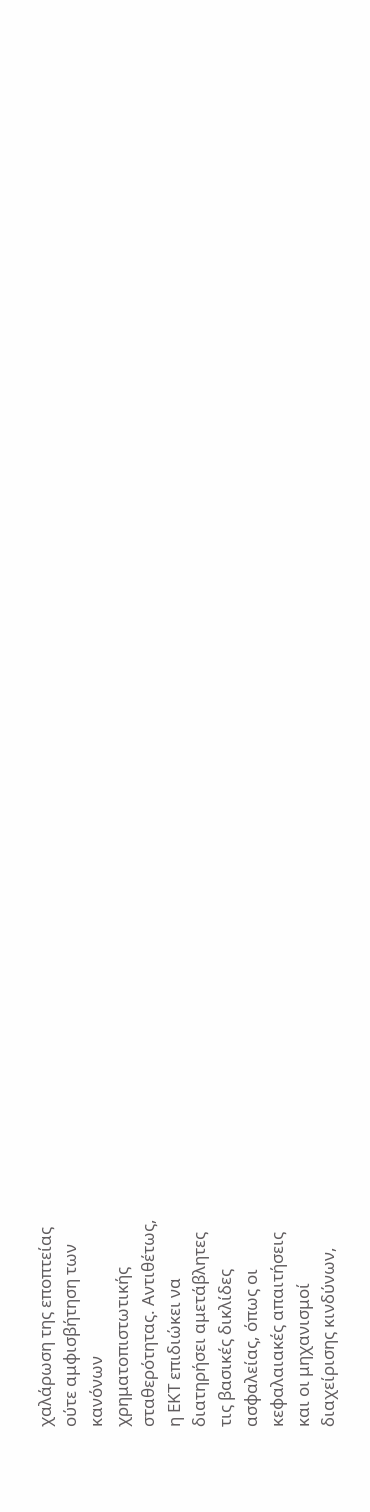χαλάρωση της εποπτείας
ούτε αμφισβήτηση των
κανόνων
χρηματοπιστωτικής
σταθερότητας. Αντιθέτως,
η ΕΚΤ επιδιώκει να
διατηρήσει αμετάβλητες
τις βασικές δικλίδες
ασφαλείας, όπως οι
κεφαλαιακές απαιτήσεις
και οι μηχανισμοί
διαχείρισης κινδύνων,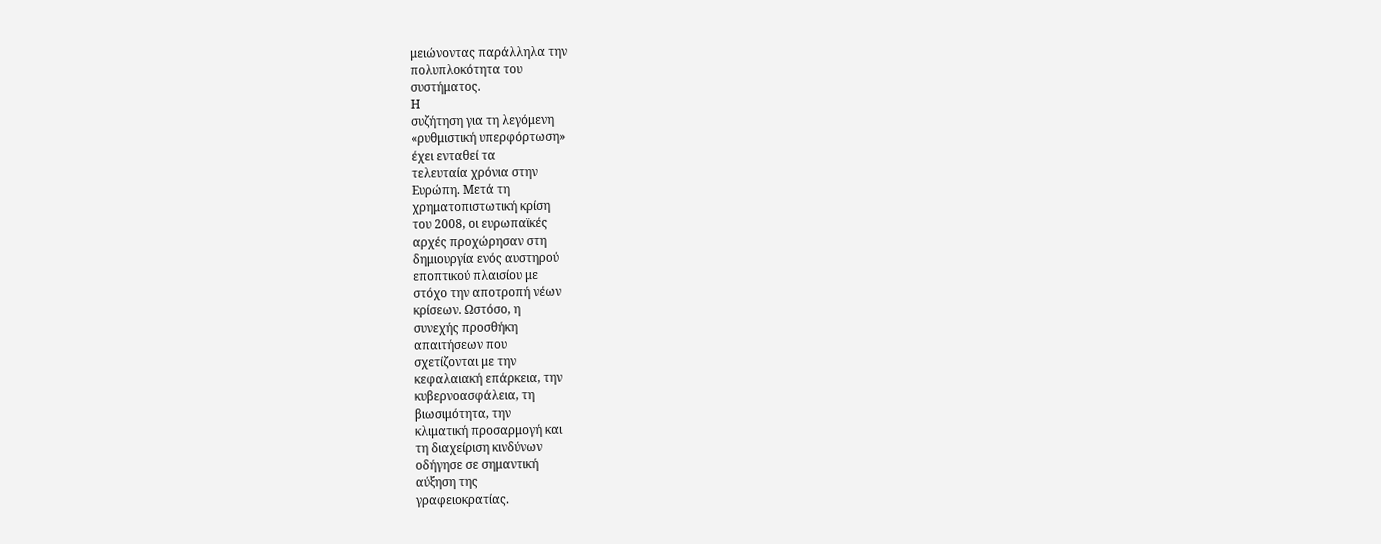μειώνοντας παράλληλα την
πολυπλοκότητα του
συστήματος.
Η
συζήτηση για τη λεγόμενη
«ρυθμιστική υπερφόρτωση»
έχει ενταθεί τα
τελευταία χρόνια στην
Ευρώπη. Μετά τη
χρηματοπιστωτική κρίση
του 2008, οι ευρωπαϊκές
αρχές προχώρησαν στη
δημιουργία ενός αυστηρού
εποπτικού πλαισίου με
στόχο την αποτροπή νέων
κρίσεων. Ωστόσο, η
συνεχής προσθήκη
απαιτήσεων που
σχετίζονται με την
κεφαλαιακή επάρκεια, την
κυβερνοασφάλεια, τη
βιωσιμότητα, την
κλιματική προσαρμογή και
τη διαχείριση κινδύνων
οδήγησε σε σημαντική
αύξηση της
γραφειοκρατίας.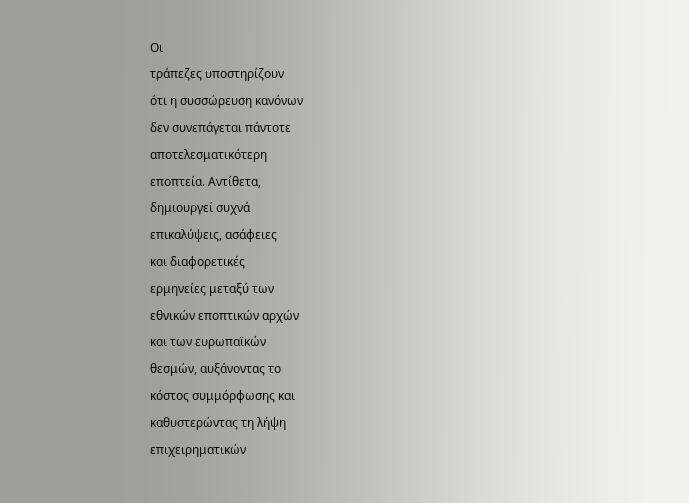Οι
τράπεζες υποστηρίζουν
ότι η συσσώρευση κανόνων
δεν συνεπάγεται πάντοτε
αποτελεσματικότερη
εποπτεία. Αντίθετα,
δημιουργεί συχνά
επικαλύψεις, ασάφειες
και διαφορετικές
ερμηνείες μεταξύ των
εθνικών εποπτικών αρχών
και των ευρωπαϊκών
θεσμών, αυξάνοντας το
κόστος συμμόρφωσης και
καθυστερώντας τη λήψη
επιχειρηματικών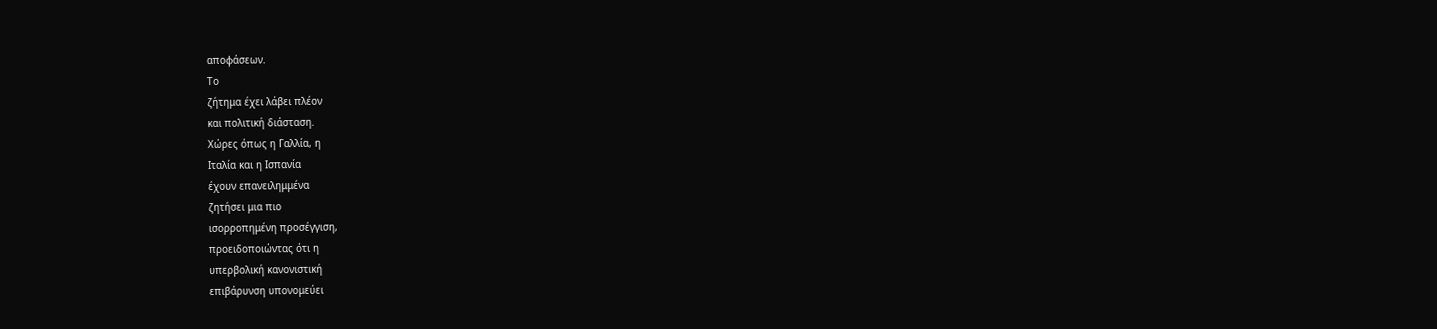αποφάσεων.
Το
ζήτημα έχει λάβει πλέον
και πολιτική διάσταση.
Χώρες όπως η Γαλλία, η
Ιταλία και η Ισπανία
έχουν επανειλημμένα
ζητήσει μια πιο
ισορροπημένη προσέγγιση,
προειδοποιώντας ότι η
υπερβολική κανονιστική
επιβάρυνση υπονομεύει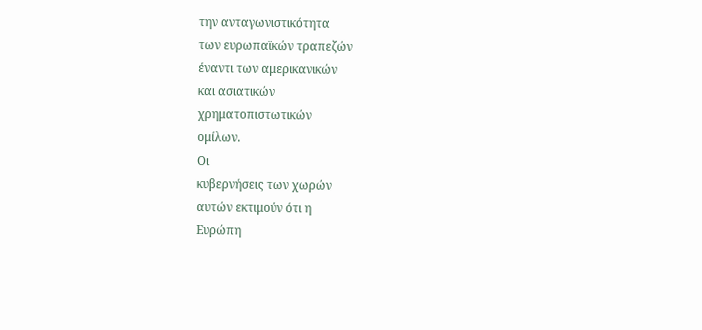την ανταγωνιστικότητα
των ευρωπαϊκών τραπεζών
έναντι των αμερικανικών
και ασιατικών
χρηματοπιστωτικών
ομίλων.
Οι
κυβερνήσεις των χωρών
αυτών εκτιμούν ότι η
Ευρώπη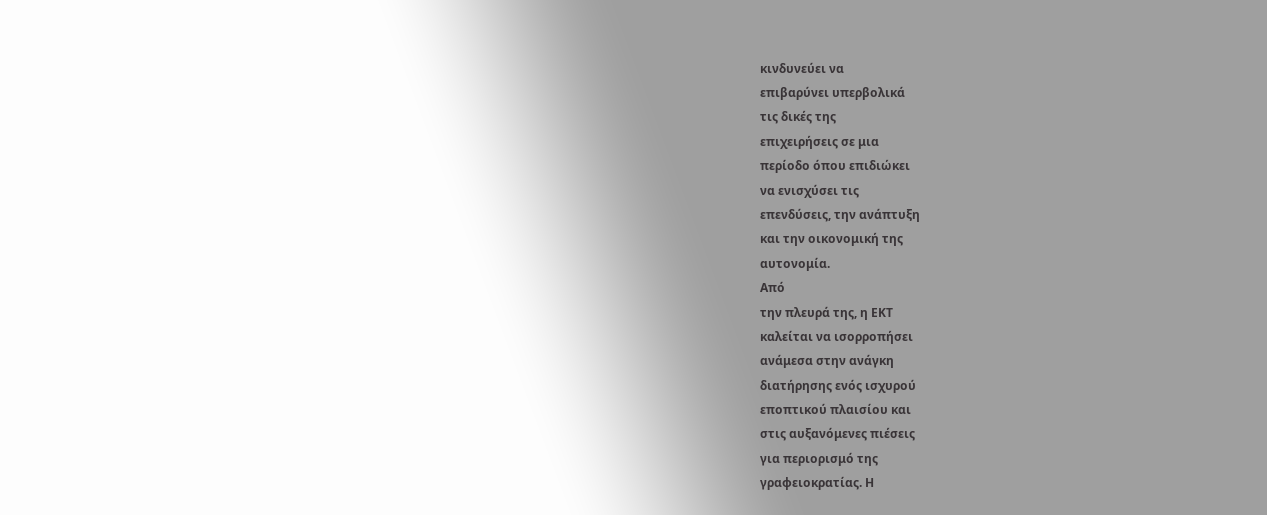κινδυνεύει να
επιβαρύνει υπερβολικά
τις δικές της
επιχειρήσεις σε μια
περίοδο όπου επιδιώκει
να ενισχύσει τις
επενδύσεις, την ανάπτυξη
και την οικονομική της
αυτονομία.
Από
την πλευρά της, η ΕΚΤ
καλείται να ισορροπήσει
ανάμεσα στην ανάγκη
διατήρησης ενός ισχυρού
εποπτικού πλαισίου και
στις αυξανόμενες πιέσεις
για περιορισμό της
γραφειοκρατίας. Η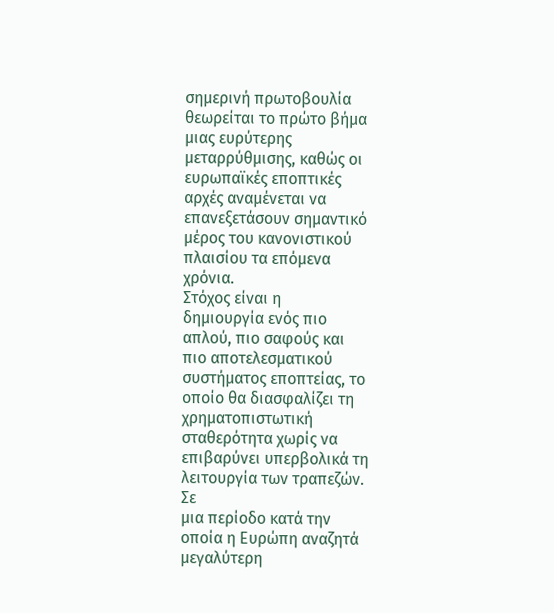σημερινή πρωτοβουλία
θεωρείται το πρώτο βήμα
μιας ευρύτερης
μεταρρύθμισης, καθώς οι
ευρωπαϊκές εποπτικές
αρχές αναμένεται να
επανεξετάσουν σημαντικό
μέρος του κανονιστικού
πλαισίου τα επόμενα
χρόνια.
Στόχος είναι η
δημιουργία ενός πιο
απλού, πιο σαφούς και
πιο αποτελεσματικού
συστήματος εποπτείας, το
οποίο θα διασφαλίζει τη
χρηματοπιστωτική
σταθερότητα χωρίς να
επιβαρύνει υπερβολικά τη
λειτουργία των τραπεζών.
Σε
μια περίοδο κατά την
οποία η Ευρώπη αναζητά
μεγαλύτερη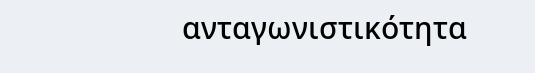ανταγωνιστικότητα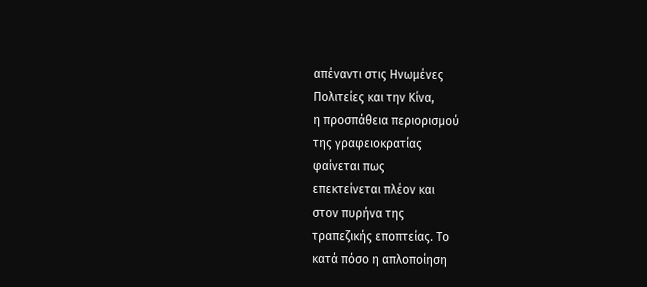απέναντι στις Ηνωμένες
Πολιτείες και την Κίνα,
η προσπάθεια περιορισμού
της γραφειοκρατίας
φαίνεται πως
επεκτείνεται πλέον και
στον πυρήνα της
τραπεζικής εποπτείας. Το
κατά πόσο η απλοποίηση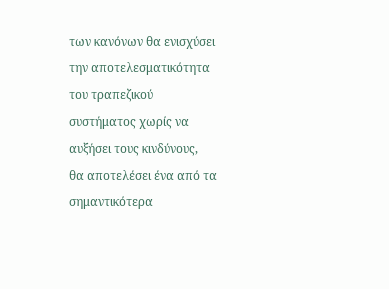των κανόνων θα ενισχύσει
την αποτελεσματικότητα
του τραπεζικού
συστήματος χωρίς να
αυξήσει τους κινδύνους,
θα αποτελέσει ένα από τα
σημαντικότερα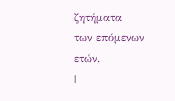ζητήματα
των επόμενων ετών.
|